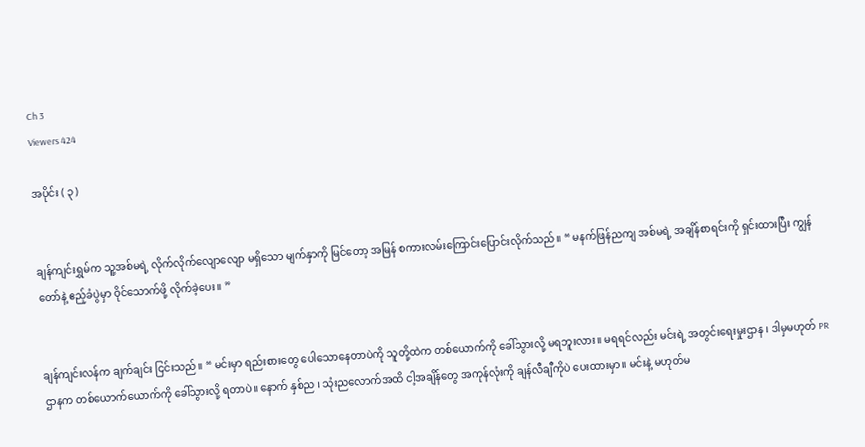Ch 3
Viewers 424

အပိုင်း ( ၃ )


ချန်ကျင်းရွှမ်က သူ့အစ်မရဲ့ လိုက်လိုက်လျောလျော မရှိသော မျက်နှာကို မြင်တော့ အမြန် စကားလမ်းကြောင်းပြောင်းလိုက်သည်။ “ မနက်ဖြန်ညကျ အစ်မရဲ့ အချိန်စာရင်းကို ရှင်းထားပြီး ကျွန်တော်နဲ့ ဧည့်ခံပွဲမှာ ဝိုင်သောက်ဖို့ လိုက်ခဲ့ပေး။ ”


ချန်ကျင်းလန်က ချက်ချင်း ငြင်းသည်။ “ မင်းမှာ ရည်းစားတွေ ပေါသောနေတာပဲကို သူတို့ထဲက တစ်ယောက်ကို ခေါ်သွားလို့ မရဘူးလား။ မရရင်လည်း မင်းရဲ့ အတွင်းရေးမှုးဌာန ၊ ဒါမှမဟုတ် PR ဌာနက တစ်ယောက်ယောက်ကို ခေါ်သွားလို့ ရတာပဲ။ နောက် နှစ်ည ၊ သုံးညလောက်အထိ ငါ့အချိန်တွေ အကုန်လုံးကို ချန်လီချီကိုပဲ ပေးထားမှာ။ မင်းနဲ့ မဟုတ်မ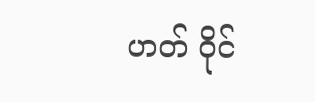ဟတ် ဝိုင်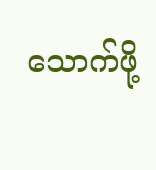သောက်ဖို့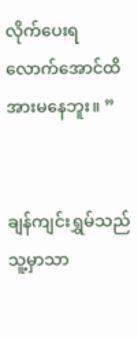လိုက်ပေးရလောက်အောင်ထိ အားမနေဘူး။ ”


ချန်ကျင်းရွှမ်သည် သူ့မှာသာ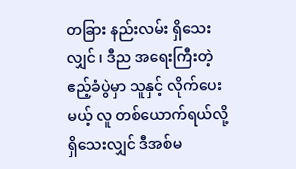တခြား နည်းလမ်း ရှိသေးလျှင် ၊ ဒီည အရေးကြီးတဲ့ ဧည့်ခံပွဲမှာ သူနှင့် လိုက်ပေးမယ့် လူ တစ်ယောက်ရယ်လို့ ရှိသေးလျှင် ဒီအစ်မ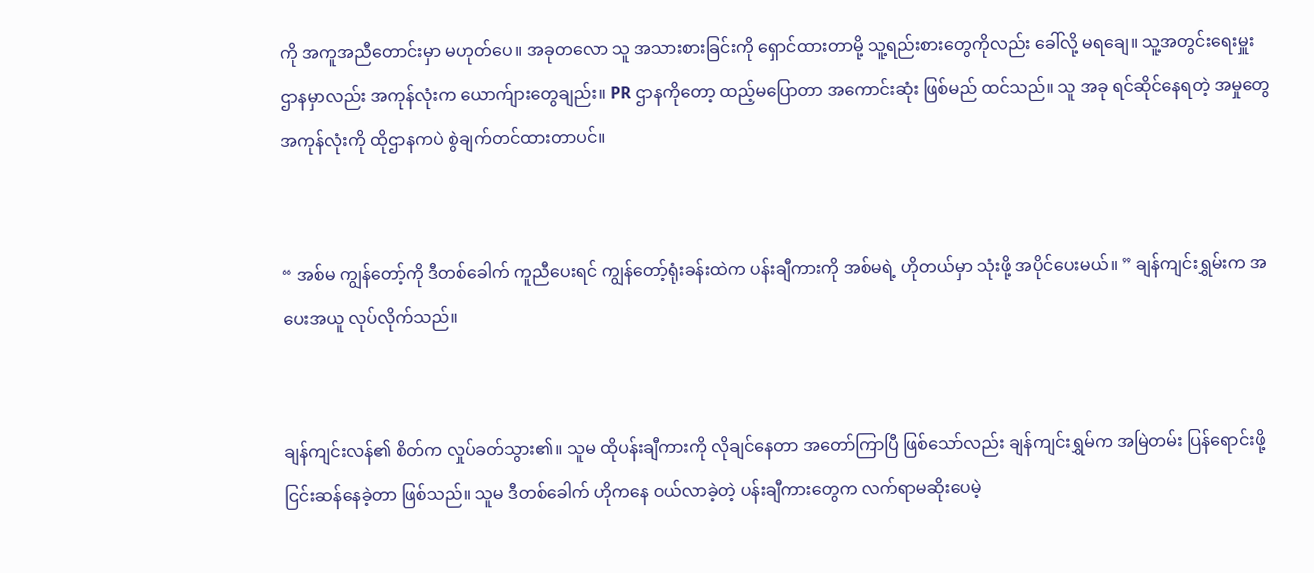ကို အကူအညီတောင်းမှာ မဟုတ်ပေ။ အခုတလော သူ အသားစားခြင်းကို ရှောင်ထားတာမို့ သူ့ရည်းစားတွေကိုလည်း ခေါ်လို့ မရချေ။ သူ့အတွင်းရေးမှူးဌာနမှာလည်း အကုန်လုံးက ယောက်ျားတွေချည်း။ PR ဌာနကိုတော့ ထည့်မပြောတာ အကောင်းဆုံး ဖြစ်မည် ထင်သည်။ သူ အခု ရင်ဆိုင်နေရတဲ့ အမှုတွေ အကုန်လုံးကို ထိုဌာနကပဲ စွဲချက်တင်ထားတာပင်။


“ အစ်မ ကျွန်တော့်ကို ဒီတစ်ခေါက် ကူညီပေးရင် ကျွန်တော့်ရုံးခန်းထဲက ပန်းချီကားကို အစ်မရဲ့ ဟိုတယ်မှာ သုံးဖို့ အပိုင်ပေးမယ်။ ” ချန်ကျင်းရွှမ်းက အပေးအယူ လုပ်လိုက်သည်။


ချန်ကျင်းလန်၏ စိတ်က လှုပ်ခတ်သွား၏။ သူမ ထိုပန်းချီကားကို လိုချင်နေတာ အတော်ကြာပြီ ဖြစ်သော်လည်း ချန်ကျင်းရွှမ်က အမြဲတမ်း ‌ပြန်ရောင်းဖို့ ငြင်းဆန်နေခဲ့တာ ဖြစ်သည်။ သူမ ဒီတစ်ခေါက် ဟိုကနေ ဝယ်လာခဲ့တဲ့ ပန်းချီကားတွေက လက်ရာမဆိုးပေမဲ့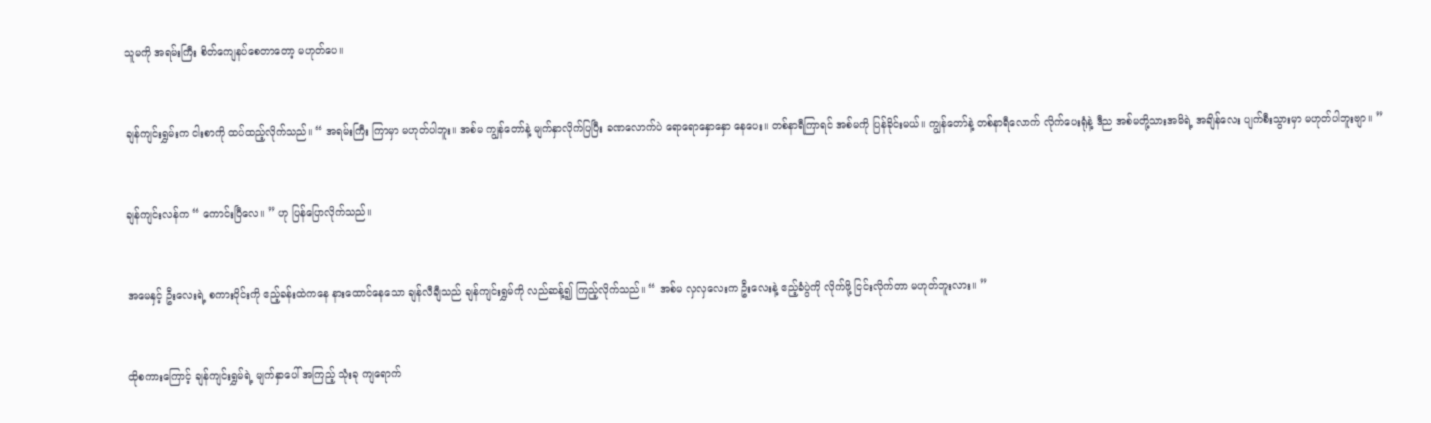သူမကို အရမ်းကြီး စိတ်ကျေနပ်စေတာတော့ မဟုတ်ပေ။


ချန်ကျင်းရွှမ်းက ငါးစာကို ထပ်ထည့်လိုက်သည်။ “ အရမ်းကြီး ကြာမှာ မဟုတ်ပါဘူး။ အစ်မ ကျွန်တော်နဲ့ မျက်နှာလိုက်ပြပြီး ခဏလောက်ပဲ ရောရောနှောနှော နေပေး။ တစ်နာရီကြာရင် အစ်မကို ပြန်ခိုင်းမယ်။ ကျွန်တော်နဲ့ တစ်နာရီလောက် လိုက်ပေးရုံနဲ့ ဒီည အစ်မတို့သားအမိရဲ့ အချိန်လေး ပျက်စီးသွားမှာ မဟုတ်ပါဘူးဗျာ။ ”


ချန်ကျင်းလန်က “ ကောင်းပြီလေ။ ” ဟု ပြန်ပြောလိုက်သည်။


အမေနှင့် ဦးလေးရဲ့ စကားဝိုင်းကို ဧည့်ခန်းထဲကနေ နားထောင်နေသော ချန်လီချီသည် ချန်ကျင်းရွှမ်ကို လည်ဆန့်၍ ကြည့်လိုက်သည်။ “ အစ်မ လှလှလေးက ဦးလေးနဲ့ ဧည့်ခံပွဲကို လိုက်ဖို့ ငြင်းလိုက်တာ မဟုတ်ဘူးလား။ ”


ထိုစကားကြောင့် ချန်ကျင်းရွှမ်ရဲ့ မျက်နှာပေါ် အကြည့် သုံးခု ကျရောက်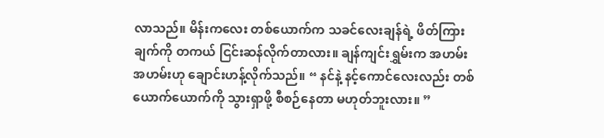လာသည်။ မိန်းက‌လေး တစ်ယောက်က သခင်လေးချန်ရဲ့ ဖိတ်ကြားချက်ကို တကယ် ငြင်းဆန်လိုက်တာလား။ ချန်ကျင်းရွှမ်းက အဟမ်း အဟမ်းဟု ချောင်းဟန့်လိုက်သည်။ “ နင်နဲ့ နင့်ကောင်လေးလည်း တစ်ယောက်‌ယောက်ကို သွားရှာဖို့ စီစဉ်နေတာ မဟုတ်ဘူးလား။ ”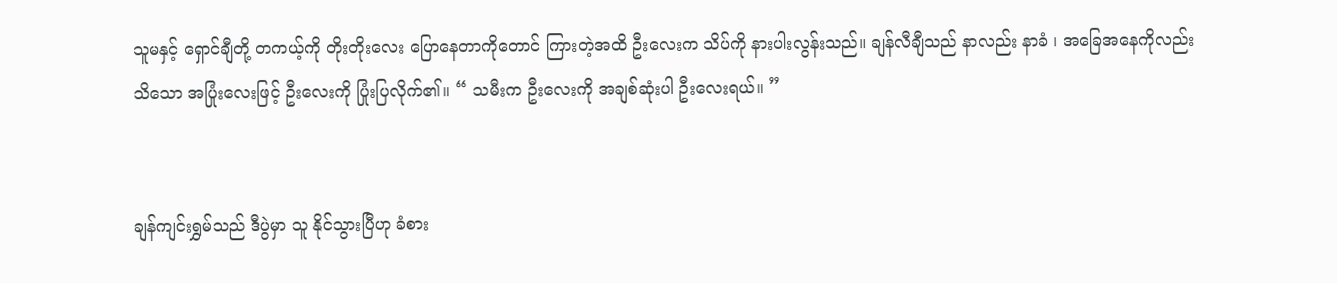သူမနှင့် ရှောင်ချီတို့ တကယ့်ကို တိုးတိုးလေး ပြောနေတာကိုတောင် ကြားတဲ့အထိ ဦးလေးက သိပ်ကို နားပါးလွန်းသည်။ ချန်လီချီသည် နာလည်း နာခံ ၊ အခြေအနေကိုလည်း သိသော အပြုံးလေးဖြင့် ဦးလေးကို ပြုံးပြလိုက်၏။ “ သမီးက ဦးလေးကို အချစ်ဆုံးပါ ဦးလေးရယ်။ ”


ချန်ကျင်းရွှမ်သည် ဒီပွဲမှာ သူ နိုင်သွားပြီဟု ခံစား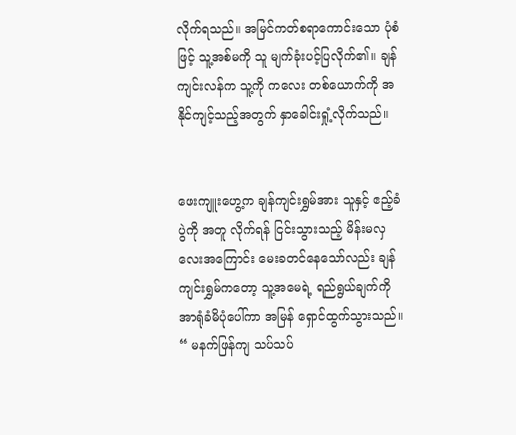လိုက်ရသည်။ အမြင်ကတ်စရာကောင်းသော ပုံစံဖြင့် သူ့အစ်မကို သူ မျက်ခုံးပင့်ပြလိုက်၏။ ချန်ကျင်းလန်က သူ့ကို ကလေး တစ်ယောက်ကို အနိုင်ကျင့်သည့်အတွက် နှာခေါင်းရှုံ့လိုက်သည်။


ဖေးကျူးဟွေ့က ချန်ကျင်းရွှမ်အား သူနှင့် ဧည့်ခံပွဲကို အတူ လိုက်ရန် ငြင်းသွားသည့် မိန်းမလှလေးအကြောင်း မေးခတင်နေသော်လည်း ချန်ကျင်းရွှမ်ကတော့ သူ့အမေရဲ့ ရည်ရွယ်ချက်ကို အာရုံခံမိပုံပေါ်ကာ အမြန် ရှောင်ထွက်သွားသည်။ “ မနက်ဖြန်ကျ သပ်သပ်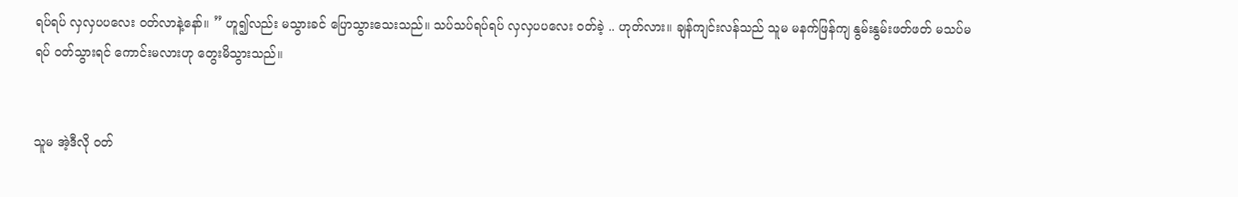ရပ်ရပ် လှလှပပလေး ဝတ်လာနဲ့နော်။ ” ဟူ၍လည်း မသွားခင် ပြောသွားသေးသည်။ သပ်သပ်ရပ်ရပ် လှလှပပလေး ဝတ်ခဲ့ .. ဟုတ်လား။ ချန်ကျင်းလန်သည် သူမ မနက်ဖြန်ကျ နွမ်းနွမ်းဖတ်ဖတ် မသပ်မရပ် ဝတ်သွားရင် ကောင်းမလားဟု တွေးမိသွားသည်။


သူမ အဲ့ဒီလို ဝတ်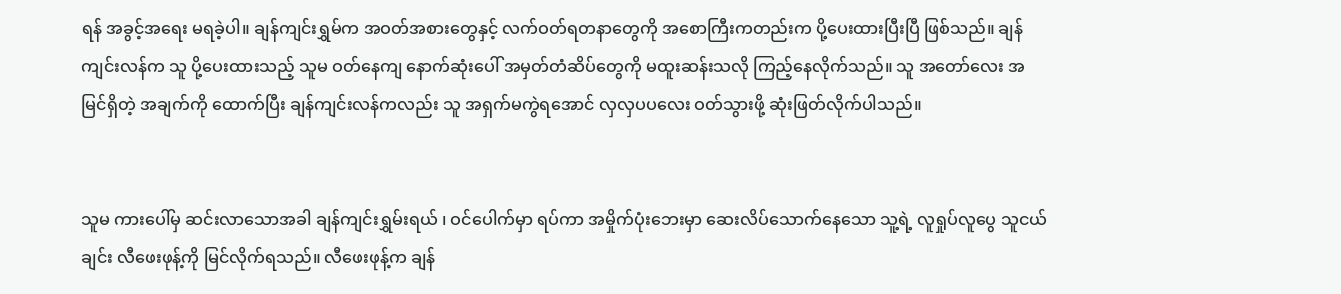ရန် အခွင့်အရေး မရခဲ့ပါ။ ချန်ကျင်းရွှမ်က အဝတ်အစားတွေနှင့် လက်ဝတ်ရတနာတွေကို အစောကြီးကတည်းက ပို့ပေးထားပြီးပြီ ဖြစ်သည်။ ချန်ကျင်းလန်က သူ ပို့ပေးထားသည့် သူမ ဝတ်နေကျ နောက်ဆုံးပေါ် အမှတ်တံဆိပ်တွေကို မထူးဆန်းသလို ကြည့်နေလိုက်သည်။ သူ အတော်လေး အမြင်ရှိတဲ့ အချက်ကို ထောက်ပြီး ချန်ကျင်းလန်ကလည်း သူ အရှက်မကွဲရအောင် လှလှပပလေး ဝတ်သွားဖို့ ဆုံးဖြတ်လိုက်ပါသည်။


သူမ ကားပေါ်မှ ဆင်းလာသောအခါ ချန်ကျင်းရွှမ်းရယ် ၊ ဝင်ပေါက်မှာ ရပ်ကာ အမှိုက်ပုံးဘေးမှာ ဆေးလိပ်သောက်နေသော သူ့ရဲ့ လူရှုပ်လူပွေ သူငယ်ချင်း လီဖေးဖုန့်ကို မြင်လိုက်ရသည်။ လီဖေးဖုန့်က ချန်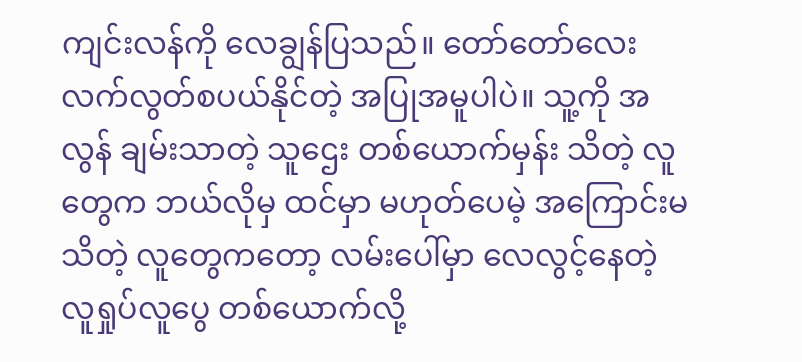ကျင်းလန်ကို လေချွန်ပြသည်။ တော်တော်လေး လက်လွတ်စပယ်နိုင်တဲ့ အပြုအမူပါပဲ။ သူ့ကို အလွန် ချမ်းသာတဲ့ သူဌေး တစ်ယောက်မှန်း သိတဲ့ လူတွေက ဘယ်လိုမှ ထင်မှာ မဟုတ်ပေမဲ့ အကြောင်းမသိတဲ့ လူတွေကတော့ လမ်းပေါ်မှာ လေလွင့်နေတဲ့ လူရှုပ်လူပွေ တစ်ယောက်လို့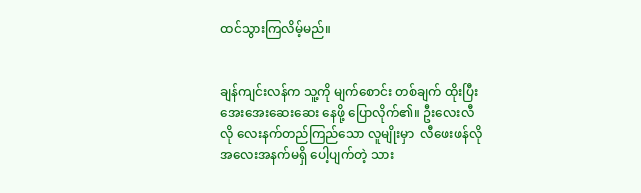ထင်သွားကြလိမ့်မည်။


ချန်ကျင်းလန်က သူ့ကို မျက်စောင်း တစ်ချက် ထိုးပြီး အေးအေးဆေးဆေး နေဖို့ ပြောလိုက်၏။ ဦးလေးလီလို လေးနက်တည်ကြည်သော လူမျိုးမှာ  လီဖေးဖန်လို အလေးအနက်မရှိ ပေါ့ပျက်တဲ့ သား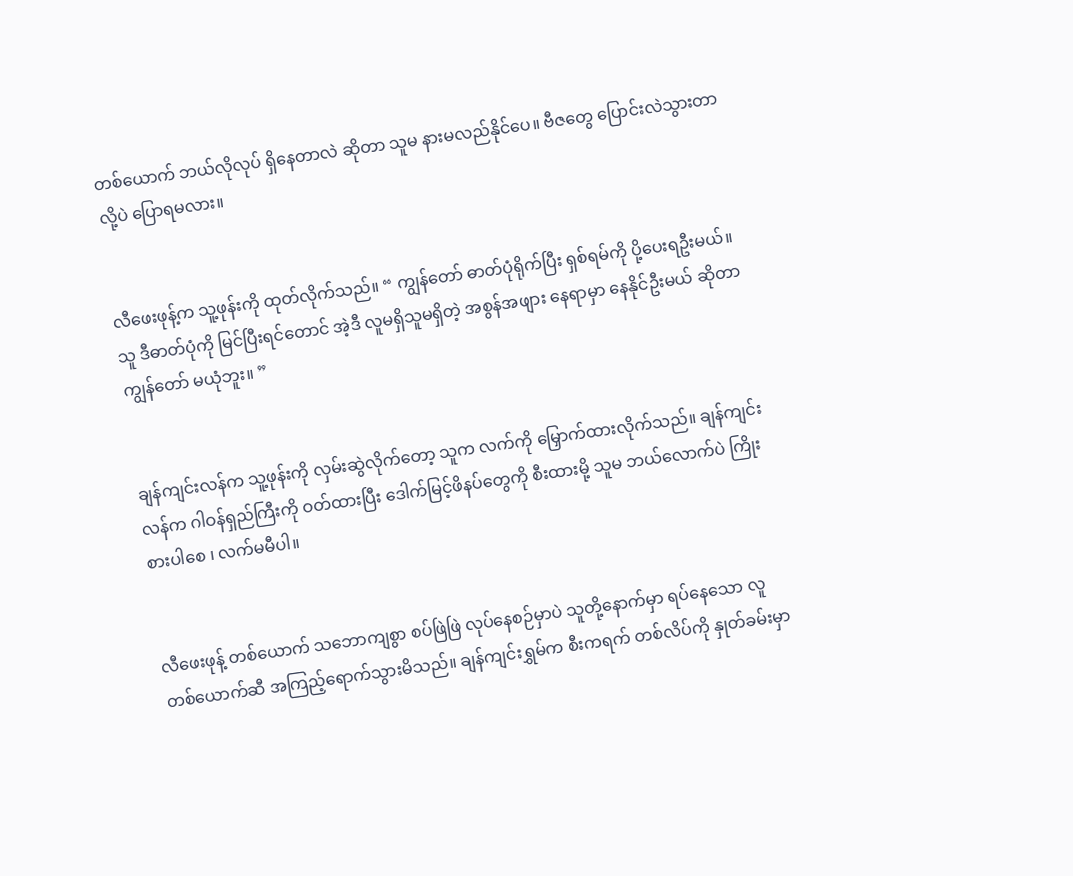တစ်ယောက် ဘယ်လိုလုပ် ရှိနေတာလဲ ဆိုတာ သူမ နားမလည်နိုင်ပေ။ ဗီဇတွေ ပြောင်းလဲသွားတာလို့ပဲ ပြောရမလား။


လီဖေးဖုန့်က သူ့ဖုန်းကို ထုတ်လိုက်သည်။ “ ကျွန်တော် ဓာတ်ပုံရိုက်ပြီး ရှစ်ရမ်ကို ပို့ပေးရဦးမယ်။ သူ ဒီဓာတ်ပုံကို မြင်ပြီးရင်တောင် အဲ့ဒီ လူမရှိသူမရှိတဲ့ အစွန်အဖျား နေရာမှာ နေနိုင်ဦးမယ် ဆိုတာ ကျွန်တော် မယုံဘူး။ ”


ချန်ကျင်းလန်က သူ့ဖုန်းကို လှမ်းဆွဲလိုက်တော့ သူက လက်ကို မြှောက်ထားလိုက်သည်။ ချန်ကျင်းလန်က ဂါဝန်ရှည်ကြီးကို ဝတ်ထားပြီး ဒေါက်မြင့်ဖိနပ်တွေကို စီးထားမို့ သူမ ဘယ်လောက်ပဲ ကြိုးစားပါစေ ၊ လက်မမီပါ။


လီဖေးဖုန့် တစ်ယောက် သဘောကျစွာ စပ်ဖြဲဖြဲ လုပ်နေစဉ်မှာပဲ သူတို့နောက်မှာ ရပ်နေသော လူ တစ်ယောက်ဆီ အကြည့်ရောက်သွားမိသည်။ ချန်ကျင်းရွှမ်က စီးကရက် တစ်လိပ်ကို နှုတ်ခမ်းမှာ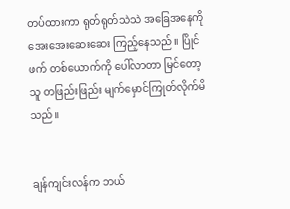တပ်ထားကာ ရုတ်ရုတ်သဲသဲ အခြေအနေကို အေးအေးဆေးဆေး ကြည့်နေသည်။ ပြိုင်ဖက် တစ်ယောက်ကို ပေါ်လာတာ မြင်တော့ သူ တဖြည်းဖြည်း မျက်မှောင်ကြုတ်လိုက်မိသည်။


ချန်ကျင်းလန်က ဘယ်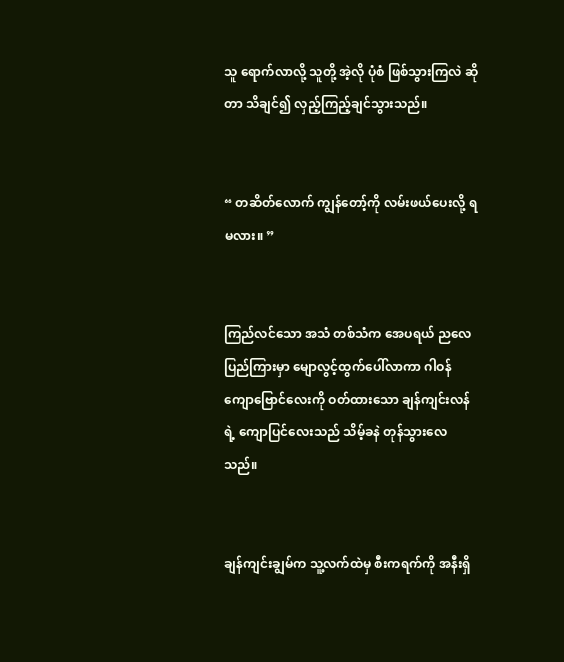သူ ရောက်လာလို့ သူတို့ အဲ့လို ပုံစံ ဖြစ်သွားကြလဲ ဆိုတာ သိချင်၍ လှည့်ကြည့်ချင်သွားသည်။


“ တဆိတ်လောက် ကျွန်တော့်ကို လမ်းဖယ်ပေးလို့ ရမလား။ ”


ကြည်လင်သော အသံ တစ်သံက အေပရယ် ညလေပြည်ကြားမှာ မျောလွင့်ထွက်‌ပေါ်လာကာ ဂါဝန်ကျော‌ဗြောင်လေးကို ဝတ်ထားသော ချန်ကျင်းလန်ရဲ့ ကျောပြင်လေးသည် သိမ့်ခနဲ တုန်သွားလေသည်။


ချန်ကျင်းချွမ်က သူ့လက်ထဲမှ စီးကရက်ကို အနီးရှိ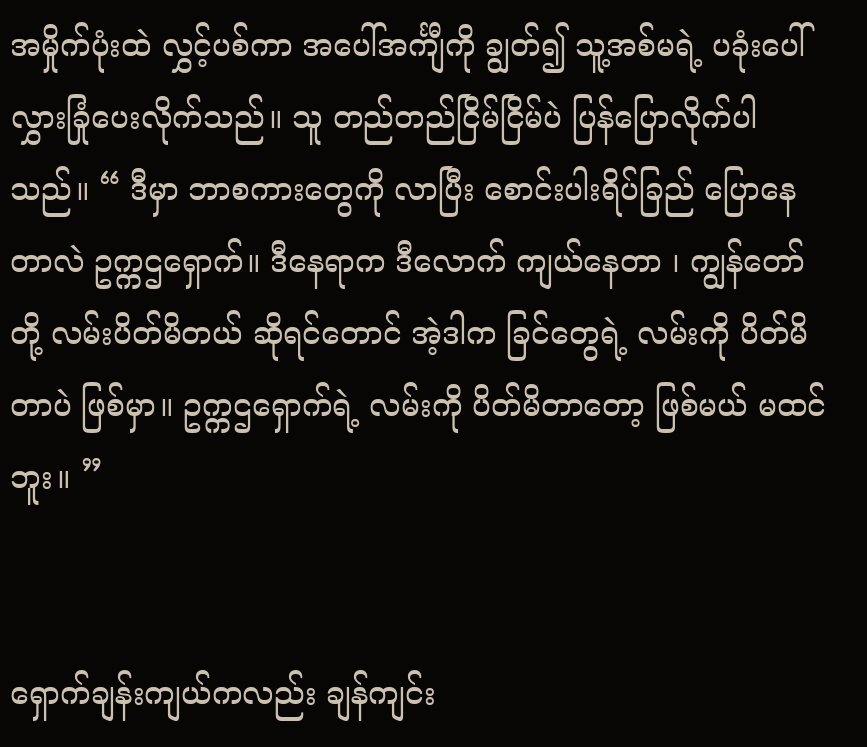အမှိုက်ပုံးထဲ လွှင့်ပစ်ကာ အပေါ်အင်္ကျီကို ချွတ်၍ သူ့အစ်မရဲ့ ပခုံးပေါ် လွှားခြုံပေးလိုက်သည်။ သူ တည်တည်ငြိမ်ငြိမ်ပဲ ပြန်ပြောလိုက်ပါသည်။ “ ဒီမှာ ဘာစကားတွေကို လာပြီး စောင်းပါးရိပ်ခြည် ပြောနေတာလဲ ဥက္ကဌရှောက်။ ဒီနေရာက ဒီလောက် ကျယ်နေတာ ၊ ကျွန်တော်တို့ လမ်းပိတ်မိတယ် ဆိုရင်တောင် အဲ့ဒါက ခြင်တွေရဲ့ လမ်းကို ပိတ်မိတာပဲ ဖြစ်မှာ။ ဥက္ကဌရှောက်ရဲ့ လမ်းကို ပိတ်မိတာတော့ ဖြစ်မယ် မထင်ဘူး။ ”


ရှောက်ချန်းကျယ်ကလည်း ချန်ကျင်း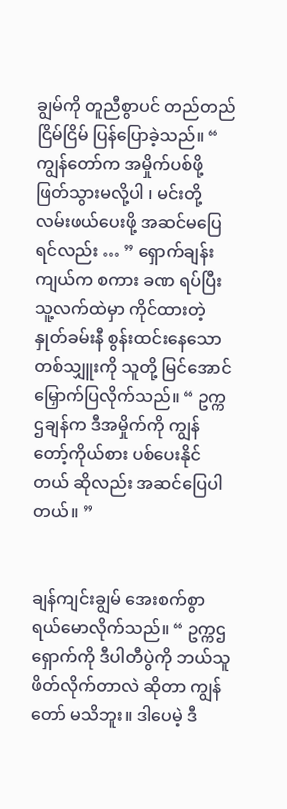ချွမ်ကို တူညီစွာပင် တည်တည်ငြိမ်ငြိမ် ပြန်ပြောခဲ့သည်။ “ ကျွန်တော်က အမှိုက်ပစ်ဖို့ ဖြတ်သွားမလို့ပါ ၊ မင်းတို့ လမ်းဖယ်ပေးဖို့ အဆင်မပြေရင်လည်း … ” ရှောက်ချန်းကျယ်က စကား ခဏ ရပ်ပြီး သူ့လက်ထဲမှာ ကိုင်ထားတဲ့ နှုတ်ခမ်းနီ စွန်းထင်းနေသော တစ်သျှူးကို သူတို့ မြင်အောင် မြှောက်ပြလိုက်သည်။ “ ဥက္ကဌချန်က ဒီအမှိုက်ကို ကျွန်တော့်ကိုယ်စား ပစ်ပေးနိုင်တယ် ဆိုလည်း အဆင်ပြေပါတယ်။ ”


ချန်ကျင်းချွမ် အေးစက်စွာ ရယ်မောလိုက်သည်။ “ ဥက္ကဌရှောက်ကို ဒီပါတီပွဲကို ဘယ်သူ ဖိတ်လိုက်တာလဲ ဆိုတာ ကျွန်တော် မသိဘူး။ ဒါပေမဲ့ ဒီ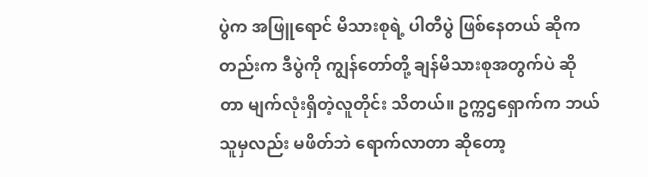ပွဲက အဖြူရောင် မိသားစုရဲ့ ပါတီပွဲ ဖြစ်နေတယ် ဆိုကတည်းက ဒီပွဲကို ကျွန်တော်တို့ ချန်မိသားစုအတွက်ပဲ ဆိုတာ မျက်လုံးရှိတဲ့လူတိုင်း သိတယ်။ ဥက္ကဌရှောက်က ဘယ်သူမှလည်း မဖိတ်ဘဲ ရောက်လာတာ ဆိုတော့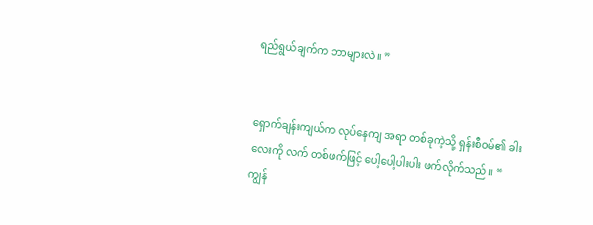ရည်ရွယ်ချက်က ဘာများလဲ။ ”


ရှောက်ချန်းကျယ်က လုပ်နေကျ အရာ တစ်ခုကဲ့သို့ ရှန်းစီဝမ်၏ ခါးလေးကို လက် တစ်ဖက်ဖြင့် ပေါ့ပေါ့ပါးပါး ဖက်လိုက်သည်။ “ ကျွန်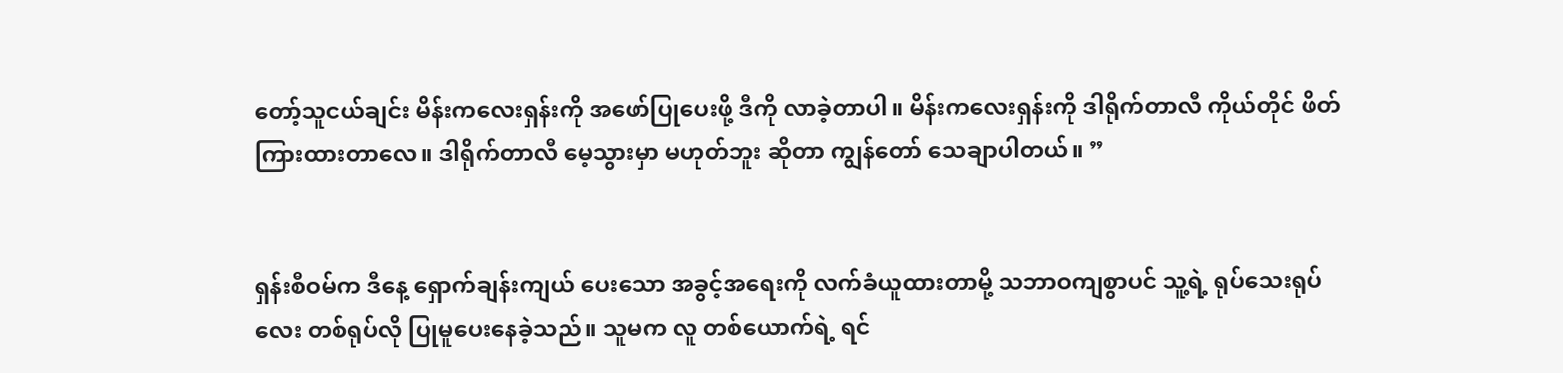တော့်သူငယ်ချင်း မိန်းကလေးရှန်းကို အဖော်ပြုပေးဖို့ ဒီကို လာခဲ့တာပါ။ မိန်းကလေးရှန်းကို ဒါရိုက်တာလီ ကိုယ်တိုင် ဖိတ်ကြားထားတာလေ။ ဒါရိုက်တာလီ မေ့သွားမှာ မဟုတ်ဘူး ဆိုတာ ကျွန်တော် သေချာပါတယ်။ ”


ရှန်းစီဝမ်က ဒီနေ့ ရှောက်ချန်းကျယ် ပေးသော အခွင့်အရေးကို လက်ခံယူထားတာမို့ သဘာဝကျစွာပင် သူ့ရဲ့ ရုပ်သေးရုပ်လေး တစ်ရုပ်လို ပြုမူပေးနေခဲ့သည်။ သူမက လူ တစ်ယောက်ရဲ့ ရင်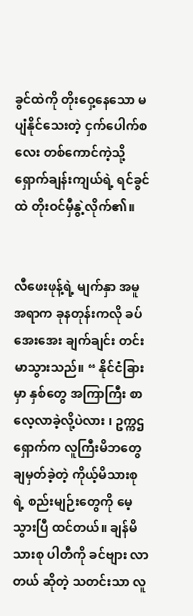ခွင်ထဲကို တိုးဝှေ့နေသော မပျံနိုင်သေးတဲ့ ငှက်ပေါက်စလေး တစ်ကောင်ကဲ့သို့ ရှောက်ချန်းကျယ်ရဲ့ ရင်ခွင်ထဲ တိုးဝင်မှီနွဲ့လိုက်၏။


လီဖေးဖုန့်ရဲ့ မျက်နှာ အမူအရာက ခုနတုန်းကလို ခပ်အေးအေး ချက်ချင်း တင်းမာသွားသည်။ “ နိုင်ငံခြားမှာ နှစ်တွေ အကြာကြီး စာလေ့လာခဲ့လို့ပဲလား ၊ ဥက္ကဌရှောက်က လူကြီးမိဘတွေ ချမှတ်ခဲ့တဲ့ ကိုယ့်မိသားစုရဲ့ စည်းမျဉ်းတွေကို မေ့သွားပြီ ထင်တယ်။ ချန်မိသားစု ပါတီကို ခင်ဗျား လာတယ် ဆိုတဲ့ သတင်းသာ လူ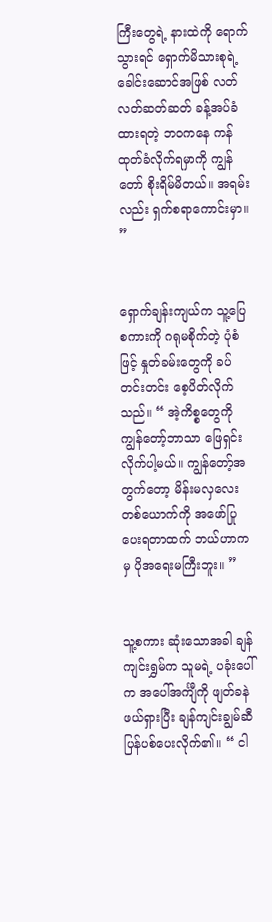ကြီးတွေရဲ့ နားထဲကို ရောက်သွားရင် ရှောက်မိသားစုရဲ့ ခေါင်းဆောင်အဖြစ် လတ်လတ်ဆတ်ဆတ် ခန့်အပ်ခံထားရတဲ့ ဘဝကနေ ကန်ထုတ်ခံလိုက်ရမှာကို ကျွန်တော် စိုးရိမ်မိတယ်။ အရမ်းလည်း ရှက်စရာကောင်းမှာ။ ”


ရှောက်ချန်းကျယ်က သူ့ပြေစကားကို ဂရုမစိုက်တဲ့ ပုံစံဖြင့် နှုတ်ခမ်းတွေကို ခပ်တင်းတင်း စေ့ပိတ်လိုက်သည်။ “ အဲ့ကိစ္စတွေကို ကျွန်တော့်ဘာသာ ဖြေရှင်းလိုက်ပါ့မယ်။ ကျွန်တော့်အတွက်တော့ မိန်းမလှလေး တစ်ယောက်ကို အဖော်ပြုပေးရတာထက် ဘယ်ဟာကမှ ပိုအရေးမကြီးဘူး။ ”


သူ့စကား ဆုံးသောအခါ ချန်ကျင်းရွှမ်က သူမရဲ့ ပခုံးပေါ်က အပေါ်အင်္ကျီကို ဖျတ်ခနဲ ဖယ်ရှားပြီး ချန်ကျင်းချွမ်ဆီ ပြန်ပစ်ပေးလိုက်၏။ “ ငါ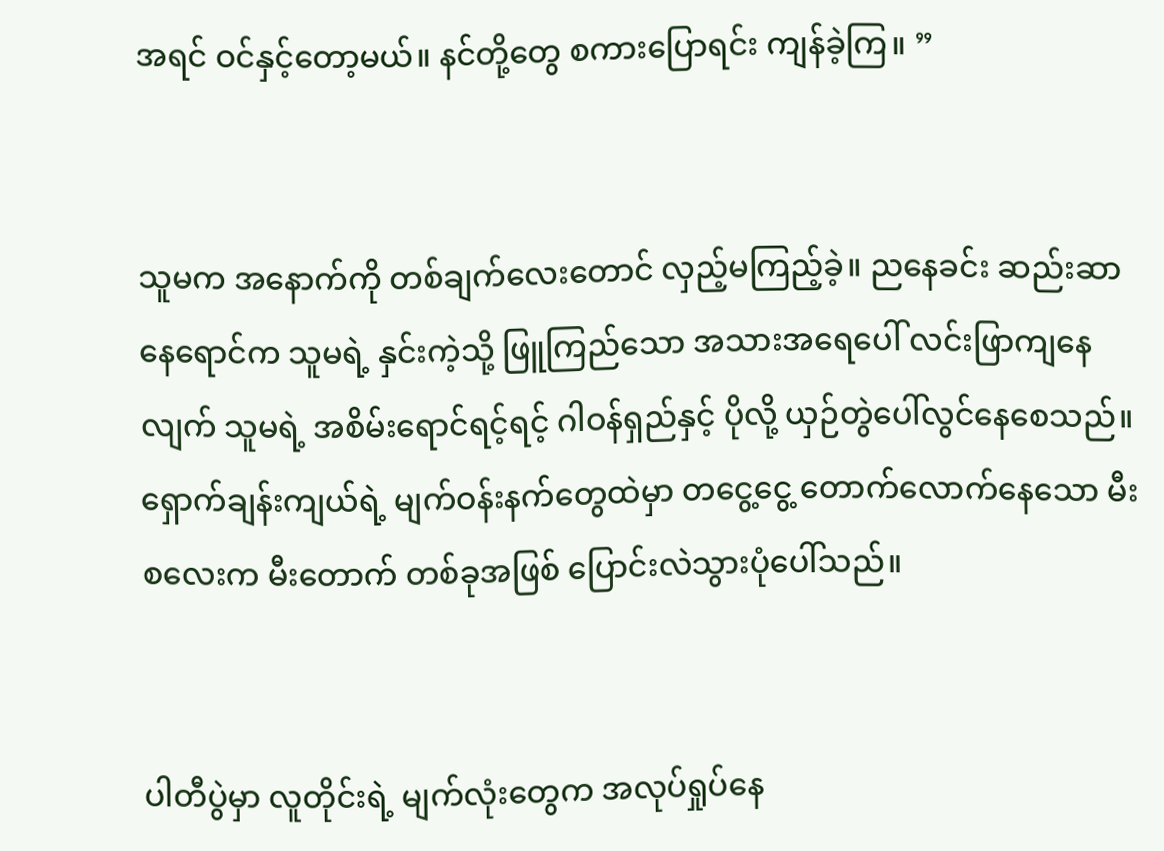အရင် ဝင်နှင့်တော့မယ်။ နင်တို့တွေ စကားပြောရင်း ကျန်ခဲ့ကြ။ ”


သူမက အနောက်ကို တစ်ချက်လေးတောင် လှည့်မကြည့်ခဲ့။ ညနေခင်း ဆည်းဆာနေရောင်က သူမရဲ့ နှင်းကဲ့သို့ ဖြူကြည်သော အသားအရေပေါ် လင်းဖြာကျနေလျက် သူမရဲ့ အစိမ်းရောင်ရင့်ရင့် ဂါဝန်ရှည်နှင့် ပိုလို့ ယှဉ်တွဲပေါ်လွင်နေစေသည်။ ရှောက်ချန်းကျယ်ရဲ့ မျက်ဝန်းနက်တွေထဲမှာ ‌တငွေ့ငွေ့ တောက်လောက်နေသော ‌မီးစလေးက မီးတောက် တစ်ခုအဖြစ် ပြောင်းလဲသွားပုံပေါ်သည်။


ပါတီပွဲမှာ လူတိုင်းရဲ့ မျက်လုံးတွေက အလုပ်ရှုပ်နေ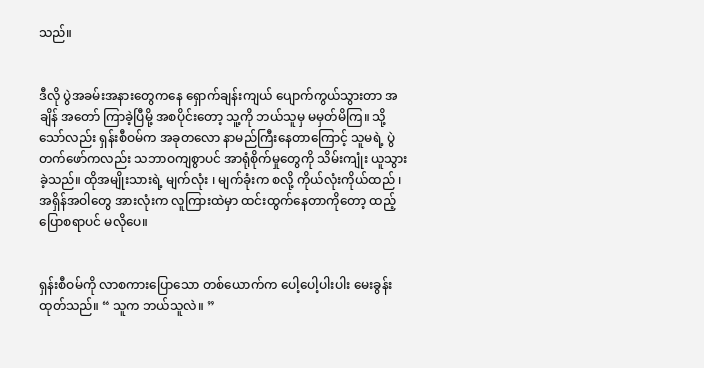သည်။


ဒီလို ပွဲအခမ်းအနားတွေကနေ ရှောက်ချန်းကျယ် ပျောက်ကွယ်သွားတာ အချိန် အတော် ကြာခဲ့ပြီမို့ အစပိုင်းတော့ သူ့ကို ဘယ်သူမှ မမှတ်မိကြ။ သို့သော်လည်း ရှန်းစီဝမ်က အခုတလော နာမည်ကြီးနေတာကြောင့် သူမရဲ့ ပွဲတက်ဖော်ကလည်း သဘာဝကျစွာပင် အာရုံစိုက်မှုတွေကို သိမ်းကျုံး ယူသွားခဲ့သည်။ ထိုအမျိုးသားရဲ့ မျက်လုံး ၊ မျက်ခုံးက စလို့ ကိုယ်လုံးကိုယ်ထည် ၊ အရှိန်အဝါတွေ အားလုံးက လူကြားထဲမှာ ထင်းထွက်နေတာကိုတော့ ထည့်ပြောစရာပင် မလိုပေ။


ရှန်းစီဝမ်ကို လာစကားပြောသော တစ်ယောက်က ပေါ့ပေါ့ပါးပါး မေးခွန်းထုတ်သည်။ “ သူက ဘယ်သူလဲ။ ”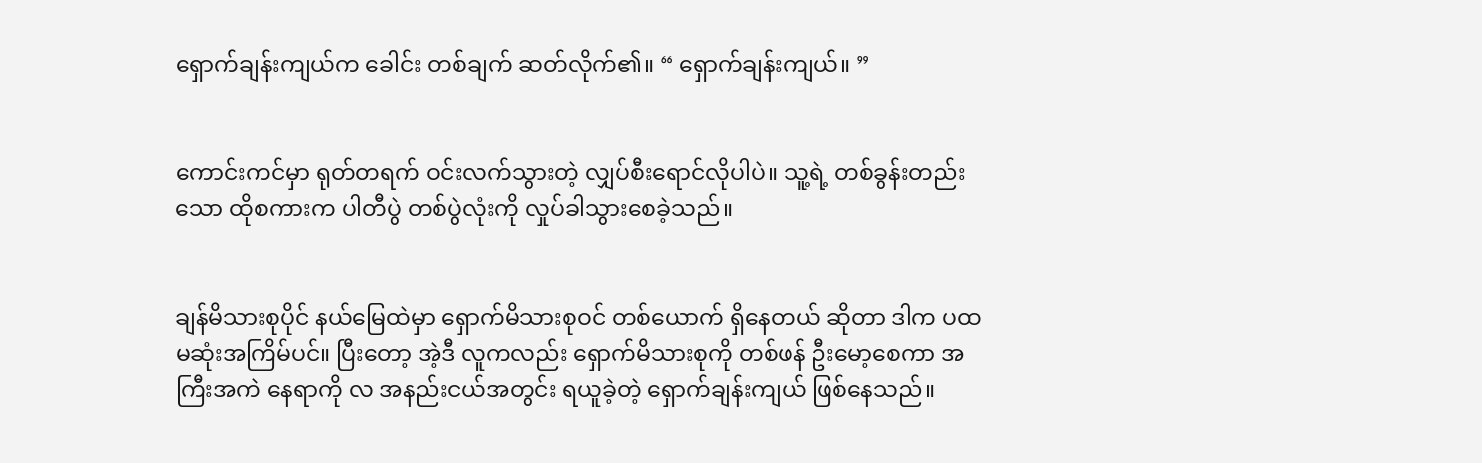ရှောက်ချန်းကျယ်က ခေါင်း တစ်ချက် ဆတ်လိုက်၏။ “ ရှောက်ချန်းကျယ်။ ”


ကောင်းကင်မှာ ရုတ်တရက် ဝင်းလက်သွားတဲ့ လျှပ်စီးရောင်လိုပါပဲ။ သူ့ရဲ့ တစ်ခွန်းတည်းသော ထိုစကားက ပါတီပွဲ တစ်ပွဲလုံးကို လှုပ်ခါသွားစေခဲ့သည်။


ချန်မိသားစုပိုင် နယ်မြေထဲမှာ ရှောက်မိသားစုဝင် တစ်ယောက် ရှိနေတယ် ဆိုတာ ဒါက ပထမဆုံးအကြိမ်ပင်။ ပြီးတော့ အဲ့ဒီ လူကလည်း ရှောက်မိသားစုကို တစ်ဖန် ဦးမော့စေကာ အကြီးအကဲ နေရာကို လ အနည်းငယ်အတွင်း ရယူခဲ့တဲ့ ရှောက်ချန်းကျယ် ဖြစ်နေသည်။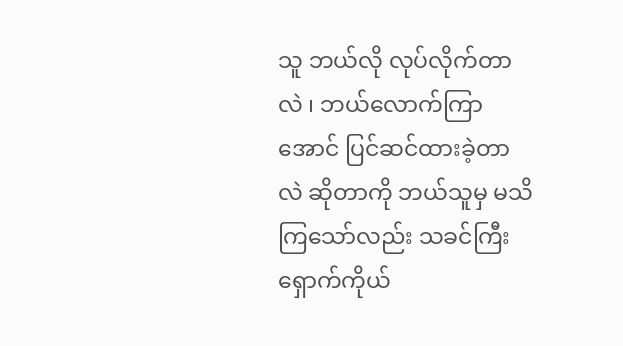သူ ဘယ်လို လုပ်လိုက်တာလဲ ၊ ဘယ်လောက်ကြာအောင် ပြင်ဆင်ထားခဲ့တာလဲ ဆိုတာကို ဘယ်သူမှ မသိကြသော်လည်း သခင်ကြီးရှောက်ကိုယ်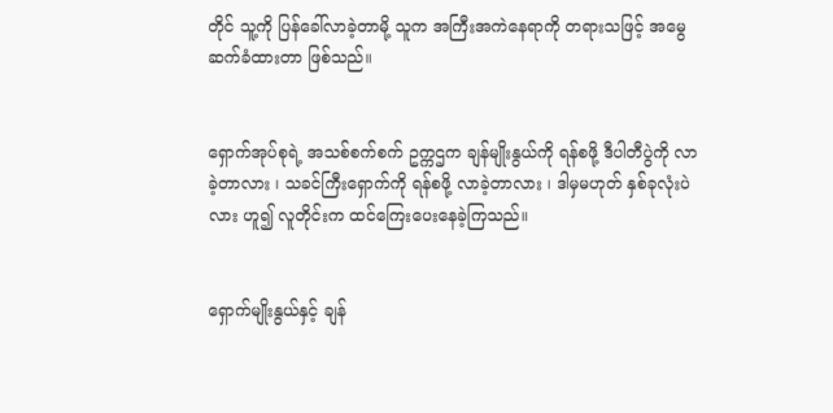တိုင် သူ့ကို ပြန်ခေါ်လာခဲ့တာမို့ သူက အကြီးအကဲနေရာကို တရားသဖြင့် အမွေဆက်ခံထားတာ ဖြစ်သည်။


ရှောက်အုပ်စုရဲ့ အသစ်စက်စက် ဥက္ကဌက ချန်မျိုးနွယ်ကို ရန်စဖို့ ဒီပါတီပွဲကို လာခဲ့တာလား ၊ သခင်ကြီးရှောက်ကို ရန်စဖို့ လာခဲ့တာလား ၊ ဒါမှမဟုတ် နှစ်ခုလုံးပဲလား ဟူ၍ လူတိုင်းက ထင်ကြေးပေးနေခဲ့ကြသည်။


ရှောက်မျိုးနွယ်နှင့် ချန်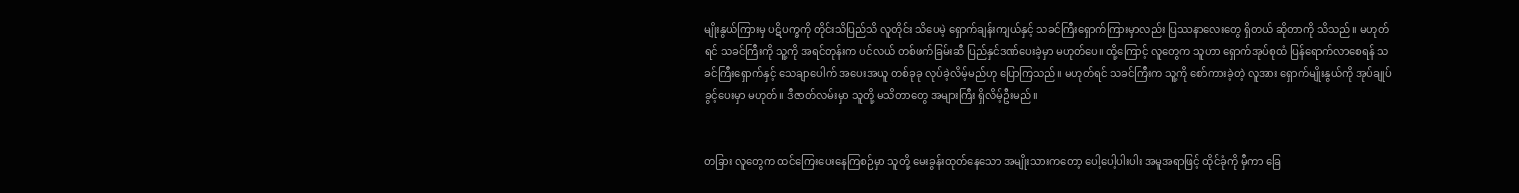မျိုးနွယ်ကြားမှ ပဋိပက္ခကို တိုင်းသိပြည်သိ လူတိုင်း သိပေမဲ့ ရှောက်ချန်းကျယ်နှင့် သခင်ကြီးရှောက်ကြားမှာလည်း ပြဿနာလေးတွေ ရှိတယ် ဆိုတာကို သိသည်။ မဟုတ်ရင် သခင်ကြီးကို သူ့ကို အရင်တုန်းက ပင်လယ် တစ်ဖက်ခြမ်းဆီ ပြည်နှင်ဒဏ်ပေးခဲ့မှာ မဟုတ်ပေ။ ထို့ကြောင့် လူတွေက သူဟာ ရှောက်အုပ်စုထံ ပြန်ရောက်လာစေရန် သခင်ကြီးရှောက်နှင့် သေချာပေါက် အပေးအယူ တစ်ခုခု လုပ်ခဲ့လိမ့်မည်ဟု ပြောကြသည်။ မဟုတ်ရင် သခင်ကြီးက သူ့ကို စော်ကားခဲ့တဲ့ လူအား ရှောက်မျိုးနွယ်ကို အုပ်ချုပ်ခွင့်ပေးမှာ မဟုတ်။ ဒီဇာတ်လမ်းမှာ သူတို့ မသိတာတွေ အများကြီး ရှိလိမ့်ဦးမည်။


တခြား လူတွေက ထင်ကြေးပေးနေကြစဉ်မှာ သူတို့ မေးခွန်းထုတ်နေသော အမျိုးသားကတော့ ပေါ့ပေါ့ပါးပါး အမူအရာဖြင့် ထိုင်ခုံကို မှီကာ ခြေ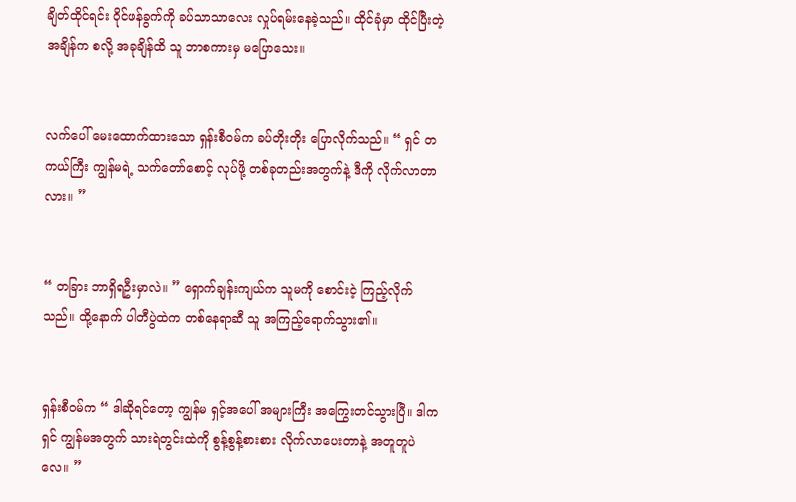ချိတ်ထိုင်ရင်း ဝိုင်ဖန်ခွက်ကို ခပ်သာသာလေး လှုပ်ရမ်းနေခဲ့သည်။ ထိုင်ခုံမှာ ထိုင်ပြီးတဲ့ အချိန်က စလို့ အခုချိန်ထိ သူ ဘာစကားမှ မပြောသေး။


လက်ပေါ် မေးထောက်ထားသော ရှန်းစီဝမ်က ခပ်တိုးတိုး ပြောလိုက်သည်။ “ ရှင် တကယ်ကြီး ကျွန်မရဲ့ သက်တော်စောင့် လုပ်ဖို့ တစ်ခုတည်းအတွက်နဲ့ ဒီကို လိုက်လာတာလား။ ”


“ တခြား ဘာရှိရဦးမှာလဲ။ ” ရှောက်ချန်းကျယ်က သူမကို စောင်းငဲ့ ကြည့်လိုက်သည်။ ထို့နောက် ပါတီပွဲထဲက တစ်နေရာဆီ သူ အကြည့်ရောက်သွား၏။


ရှန်းစီဝမ်က “ ဒါဆိုရင်တော့ ကျွန်မ ရှင့်အပေါ် အများကြီး အကြွေးတင်သွားပြီ။ ဒါက ရှင် ကျွန်မအတွက် သားရဲတွင်းထဲကို စွန့်စွန့်စားစား လိုက်လာပေးတာနဲ့ အတူတူပဲလေ။ ”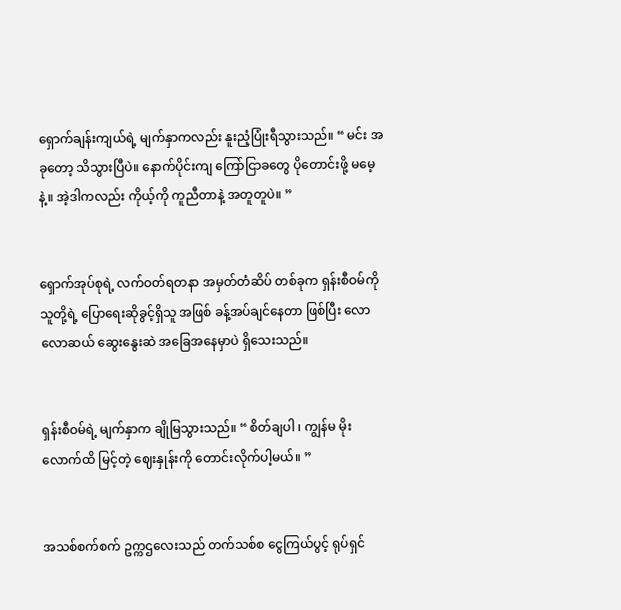ရှောက်ချန်းကျယ်ရဲ့ မျက်နှာကလည်း နူးညံ့ပြုံးရီသွားသည်။ “ မင်း အခုတော့ သိသွားပြီပဲ။ နောက်ပိုင်းကျ ကြော်ငြာခတွေ ပိုတောင်းဖို့ မမေ့နဲ့။ အဲ့ဒါကလည်း ကိုယ့်ကို ကူညီတာနဲ့ အတူတူပဲ။ ”


ရှောက်အုပ်စုရဲ့ လက်ဝတ်ရတနာ အမှတ်တံဆိပ် တစ်ခုက ရှန်းစီဝမ်ကို သူတို့ရဲ့ ပြောရေးဆိုခွင့်ရှိသူ အဖြစ် ခန့်အပ်ချင်နေတာ ဖြစ်ပြီး လောလောဆယ် ဆွေးနွေးဆဲ အခြေအနေမှာပဲ ရှိသေးသည်။


ရှန်းစီဝမ်ရဲ့ မျက်နှာက ချိုမြသွားသည်။ “ စိတ်ချပါ ၊ ကျွန်မ မိုးလောက်ထိ မြင့်တဲ့ ဈေးနှုန်းကို တောင်းလိုက်ပါ့မယ်။ ”


အသစ်စက်စက် ဥက္ကဌလေးသည် တက်သစ်စ ငွေကြယ်ပွင့် ရုပ်ရှင်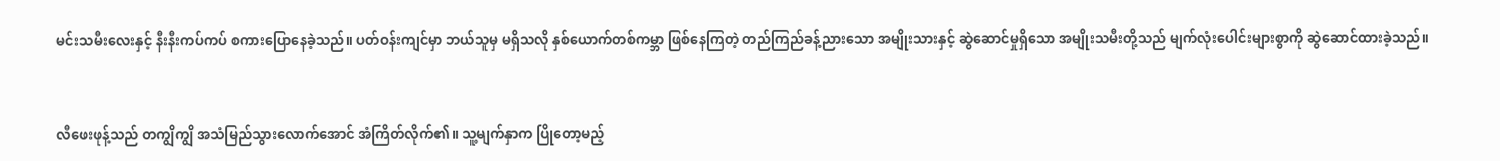မင်းသမီးလေးနှင့် နီးနီးကပ်ကပ် စကားပြောနေခဲ့သည်။ ပတ်ဝန်းကျင်မှာ ဘယ်သူမှ မရှိသလို နှစ်ယောက်တစ်ကမ္ဘာ ဖြစ်နေကြတဲ့ တည်ကြည်ခန့်ညားသော အမျိုးသားနှင့် ဆွဲဆောင်မှုရှိသော အမျိုးသမီးတို့သည် မျက်လုံးပေါင်းများစွာကို ဆွဲဆောင်ထားခဲ့သည်။


လီဖေးဖုန့်သည် တကျွိကျွိ အသံမြည်သွားလောက်အောင် အံကြိတ်လိုက်၏။ သူ့မျက်နှာက ပြိုတော့မည့်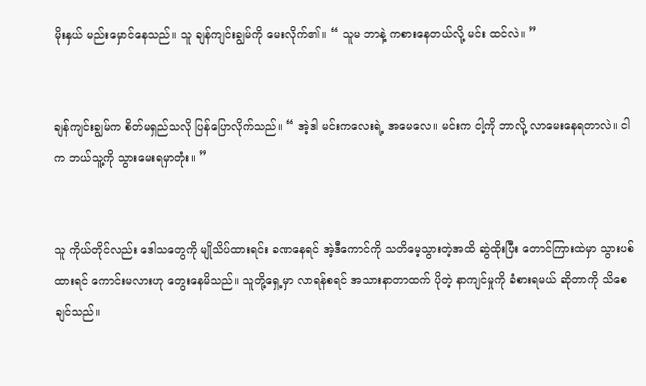မိုးနှယ် မည်းမှောင်နေသည်။ သူ ချန်ကျင်းချွမ်ကို မေးလိုက်၏။ “ သူမ ဘာနဲ့ ကစားနေတယ်လို့ မင်း ထင်လဲ။ ”


ချန်ကျင်းချွမ်က စိတ်မရှည်သလို ပြန်ပြောလိုက်သည်။ “ အဲ့ဒါ မင်းကလေးရဲ့ အမေလေ။ မင်းက ငါ့ကို ဘာလို့ လာမေးနေရတာလဲ။ ငါက ဘယ်သူ့ကို သွားမေးရမှာတုံး။ ”


သူ ကိုယ်တိုင်လည်း ဒေါသတွေကို မျိုသိပ်ထားရင်း ခဏနေရင် အဲ့ဒီကောင်ကို သတိမေ့သွားတဲ့အထိ ဆွဲထိုးပြီး တောင်ကြားထဲမှာ သွားပစ်ထားရင် ကောင်းမလားဟု တွေးနေမိသည်။ သူတို့ရှေ့မှာ လာရန်စရင် အသားနာတာထက် ပိုတဲ့ နာကျင်မှုကို ခံစားရမယ် ဆိုတာကို သိစေချင်သည်။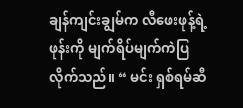ချန်ကျင်းချွမ်က လီဖေးဖုန့်ရဲ့ ဖုန်းကို မျက်ရိပ်မျက်ကဲပြလိုက်သည်။ “ မင်း ရှစ်ရမ်ဆီ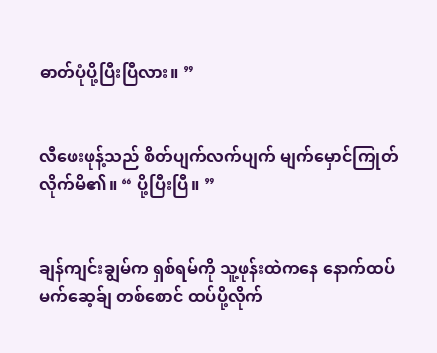ဓာတ်ပုံပို့ပြီးပြီလား။ ”


လီဖေးဖုန့်သည် စိတ်ပျက်လက်ပျက် မျက်မှောင်ကြုတ်လိုက်မိ၏။ “ ပို့ပြီးပြီ။ ”


ချန်ကျင်းချွမ်က ရှစ်ရမ်ကို သူ့ဖုန်းထဲကနေ နောက်ထပ် မက်ဆေ့ခ်ျ တစ်စောင် ထပ်ပို့လိုက်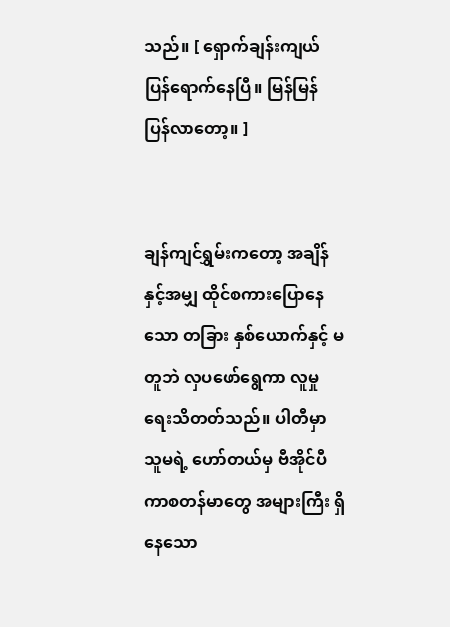သည်။ [ ရှောက်ချန်းကျယ် ပြန်ရောက်နေပြီ။ မြန်မြန် ပြန်လာတော့။ ]


ချန်ကျင်ရွှမ်းကတော့ အချိန်နှင့်အမျှ ထိုင်စကားပြောနေသော တခြား နှစ်ယောက်နှင့် မတူဘဲ လှပဖော်ရွေကာ လူမှုရေးသိတတ်သည်။ ပါတီမှာ သူမရဲ့ ဟော်တယ်မှ ဗီအိုင်ပီ ကာစတန်မာတွေ အများကြီး ရှိနေသော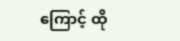ကြောင့် ထို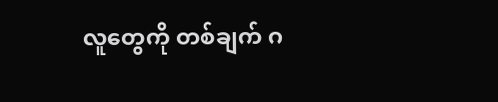လူတွေကို တစ်ချက် ဂ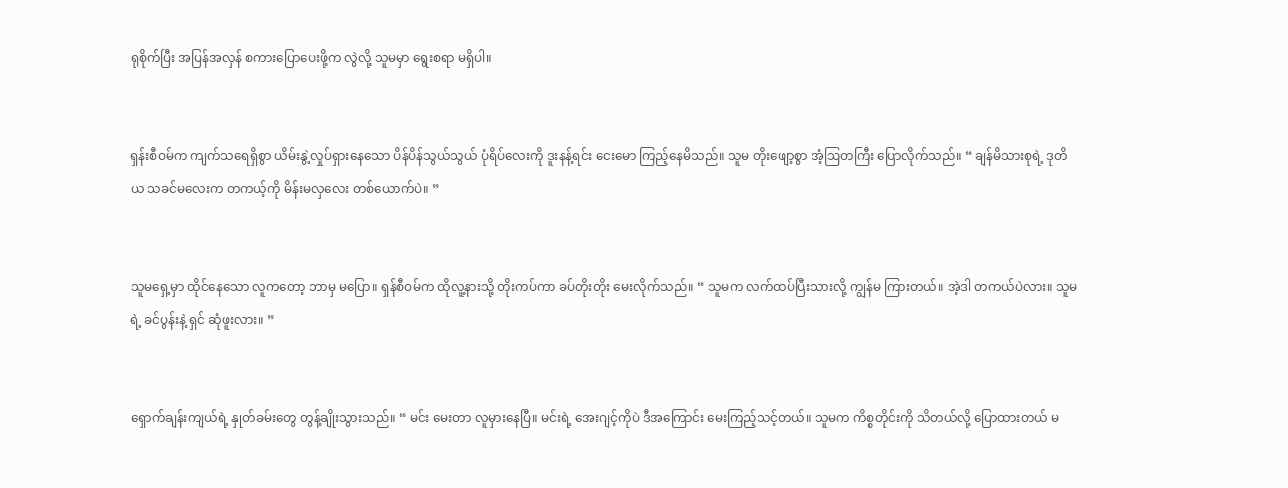ရုစိုက်ပြီး အပြန်အလှန် စကားပြောပေးဖို့က လွဲလို့ သူမမှာ ရွေးစရာ မရှိပါ။


ရှန်းစီဝမ်က ကျက်သရေရှိစွာ ယိမ်းနွဲ့လှုပ်ရှားနေသော ပိန်ပိန်သွယ်သွယ် ပုံရိပ်လေးကို ဒူးနန့်ရင်း ငေးမော ကြည့်နေမိသည်။ သူမ တိုးဖျော့စွာ အံ့ဩတကြီး ပြောလိုက်သည်။ “ ချန်မိသားစုရဲ့ ဒုတိယ သခင်မလေးက တကယ့်ကို မိန်းမလှလေး တစ်ယောက်ပဲ။ ”


သူမရှေ့မှာ ထိုင်နေသော လူကတော့ ဘာမှ မပြော။ ရှန်စီဝမ်က ထိုလူ့နားသို့ တိုးကပ်ကာ ခပ်တိုးတိုး မေးလိုက်သည်။ “ သူမက လက်ထပ်ပြီးသားလို့ ကျွန်မ ကြားတယ်။ အဲ့ဒါ တကယ်ပဲလား။ သူမရဲ့ ခင်ပွန်းနဲ့ ရှင် ဆုံဖူးလား။ ”


ရှောက်ချန်းကျယ်ရဲ့ နှုတ်ခမ်းတွေ တွန့်ချိုးသွားသည်။ “ မင်း မေးတာ လူမှားနေပြီ။ မင်းရဲ့ အေးဂျင့်ကိုပဲ ဒီအကြောင်း မေးကြည့်သင့်တယ်။ သူမက ကိစ္စတိုင်းကို သိတယ်လို့ ပြောထားတယ် မ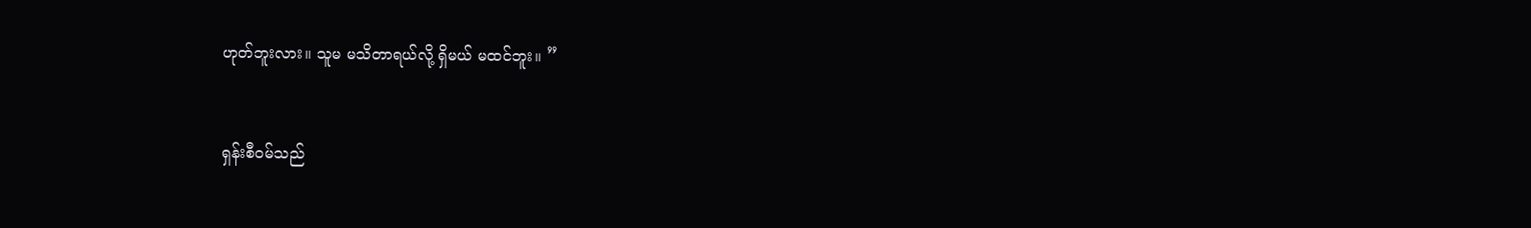ဟုတ်ဘူးလား။ သူမ မသိတာရယ်လို့ ရှိမယ် မထင်ဘူး။ ”


ရှန်းစီဝမ်သည်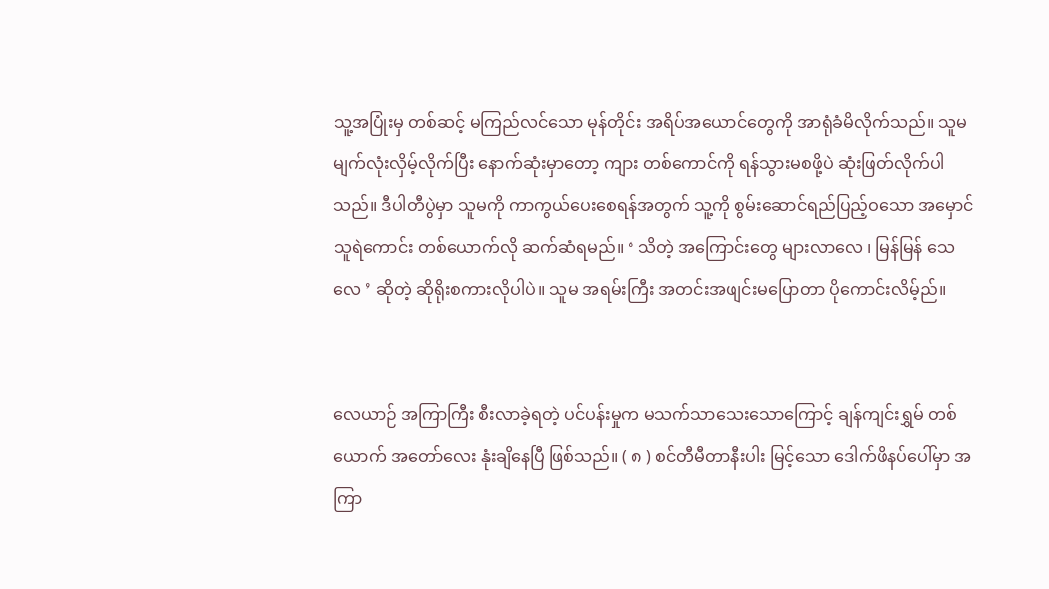သူ့အပြုံးမှ တစ်ဆင့် မကြည်လင်သော မုန်တိုင်း အရိပ်အယောင်တွေကို အာရုံခံမိလိုက်သည်။ သူမ မျက်လုံးလှိမ့်လိုက်ပြီး နောက်ဆုံးမှာတော့ ကျား တစ်ကောင်ကို ရန်သွားမစဖို့ပဲ ဆုံးဖြတ်လိုက်ပါသည်။ ဒီပါတီပွဲမှာ သူမကို ကာကွယ်ပေးစေရန်အတွက် သူ့ကို စွမ်းဆောင်ရည်ပြည့်ဝသော အမှောင်သူရဲကောင်း တစ်ယောက်လို ဆက်ဆံရမည်။ ‘ သိတဲ့ အကြောင်းတွေ များလာလေ ၊ မြန်မြန် သေလေ ’ ဆိုတဲ့ ဆိုရိုးစကားလိုပါပဲ။ သူမ အရမ်းကြီး အတင်းအဖျင်းမပြောတာ ပိုကောင်းလိမ့်ည်။


လေယာဉ် အကြာကြီး စီးလာခဲ့ရတဲ့ ပင်ပန်းမှုက မသက်သာသေးသောကြောင့် ချန်ကျင်းရွှမ် တစ်ယောက် ‌အတော်လေး နုံးချိနေပြီ ဖြစ်သည်။ ( ၈ ) စင်တီမီတာနီးပါး မြင့်သော ဒေါက်ဖိနပ်ပေါ်မှာ အကြာ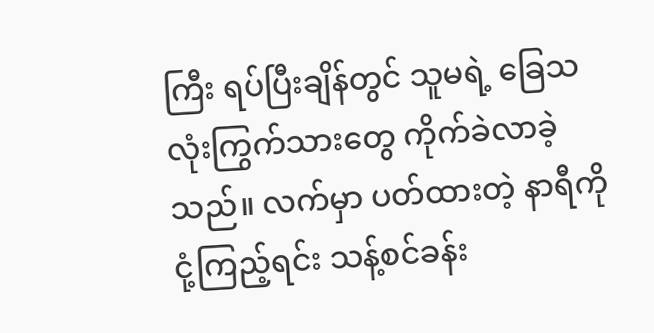ကြီး ရပ်ပြီးချိန်တွင် သူမရဲ့ ခြေသလုံးကြွက်သားတွေ ကိုက်ခဲလာခဲ့သည်။ လက်မှာ ပတ်ထားတဲ့ နာရီကို ငုံ့ကြည့်ရင်း သန့်စင်ခန်း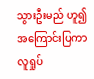သွားဦးမည် ဟူ၍ အကြောင်းပြကာ လူရှုပ်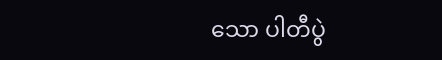သော ပါတီပွဲ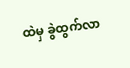ထဲမှ ခွဲထွက်လာ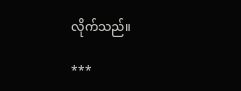လိုက်သည်။

***